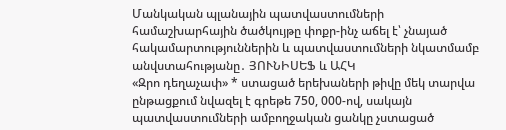Մանկական պլանային պատվաստումների համաշխարհային ծածկույթը փոքր-ինչ աճել է՝ չնայած հակամարտություններին և պատվաստումների նկատմամբ անվստահությանը․ ՅՈՒՆԻՍԵՖ և ԱՀԿ
«Զրո դեղաչափ» * ստացած երեխաների թիվը մեկ տարվա ընթացքում նվազել է գրեթե 750, 000-ով, սակայն պատվաստումների ամբողջական ցանկը չստացած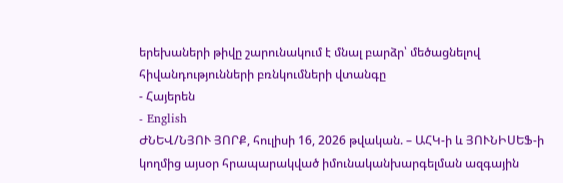երեխաների թիվը շարունակում է մնալ բարձր՝ մեծացնելով հիվանդությունների բռնկումների վտանգը
- Հայերեն
- English
ԺՆԵՎ/ՆՅՈՒ ՅՈՐՔ, հուլիսի 16, 2026 թվական. – ԱՀԿ-ի և ՅՈՒՆԻՍԵՖ-ի կողմից այսօր հրապարակված իմունականխարգելման ազգային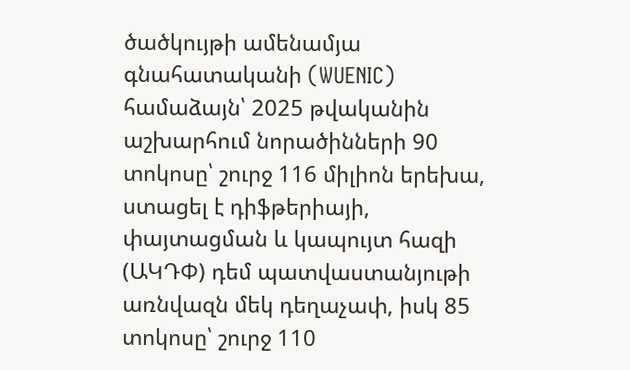ծածկույթի ամենամյա գնահատականի (WUENIC) համաձայն՝ 2025 թվականին աշխարհում նորածինների 90 տոկոսը՝ շուրջ 116 միլիոն երեխա, ստացել է դիֆթերիայի, փայտացման և կապույտ հազի (ԱԿԴՓ) դեմ պատվաստանյութի առնվազն մեկ դեղաչափ, իսկ 85 տոկոսը՝ շուրջ 110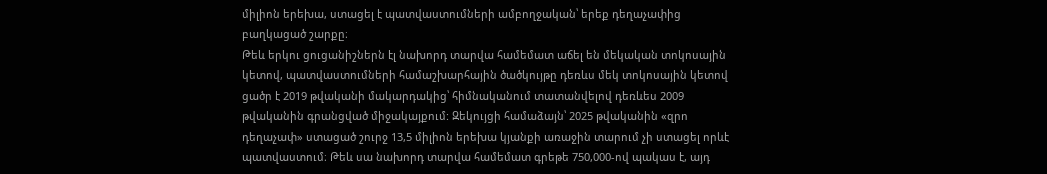միլիոն երեխա, ստացել է պատվաստումների ամբողջական՝ երեք դեղաչափից բաղկացած շարքը։
Թեև երկու ցուցանիշներն էլ նախորդ տարվա համեմատ աճել են մեկական տոկոսային կետով, պատվաստումների համաշխարհային ծածկույթը դեռևս մեկ տոկոսային կետով ցածր է 2019 թվականի մակարդակից՝ հիմնականում տատանվելով դեռևես 2009 թվականին գրանցված միջակայքում: Զեկույցի համաձայն՝ 2025 թվականին «զրո դեղաչափ» ստացած շուրջ 13,5 միլիոն երեխա կյանքի առաջին տարում չի ստացել որևէ պատվաստում։ Թեև սա նախորդ տարվա համեմատ գրեթե 750,000-ով պակաս է, այդ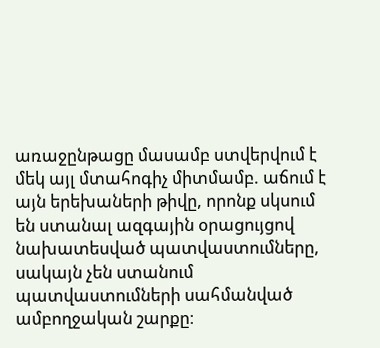առաջընթացը մասամբ ստվերվում է մեկ այլ մտահոգիչ միտմամբ. աճում է այն երեխաների թիվը, որոնք սկսում են ստանալ ազգային օրացույցով նախատեսված պատվաստումները, սակայն չեն ստանում պատվաստումների սահմանված ամբողջական շարքը։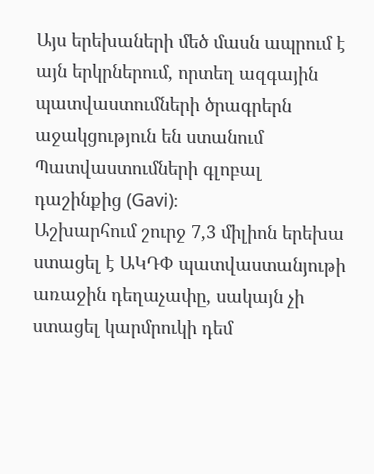Այս երեխաների մեծ մասն ապրում է այն երկրներում, որտեղ ազգային պատվաստումների ծրագրերն աջակցություն են ստանում Պատվաստումների գլոբալ դաշինքից (Gavi)։
Աշխարհում շուրջ 7,3 միլիոն երեխա ստացել է ԱԿԴՓ պատվաստանյութի առաջին դեղաչափը, սակայն չի ստացել կարմրուկի դեմ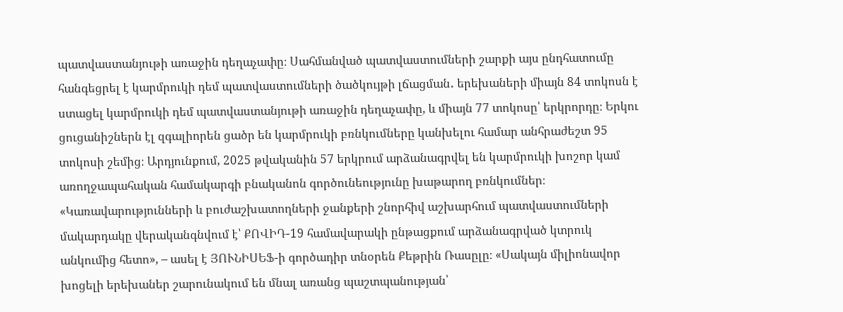պատվաստանյութի առաջին դեղաչափը։ Սահմանված պատվաստումների շարքի այս ընդհատումը հանգեցրել է կարմրուկի դեմ պատվաստումների ծածկույթի լճացման․ երեխաների միայն 84 տոկոսն է ստացել կարմրուկի դեմ պատվաստանյութի առաջին դեղաչափը, և միայն 77 տոկոսը՝ երկրորդը։ Երկու ցուցանիշներն էլ զգալիորեն ցածր են կարմրուկի բռնկումները կանխելու համար անհրաժեշտ 95 տոկոսի շեմից։ Արդյունքում, 2025 թվականին 57 երկրում արձանագրվել են կարմրուկի խոշոր կամ առողջապահական համակարգի բնականոն գործունեությունը խաթարող բռնկումներ։
«Կառավարությունների և բուժաշխատողների ջանքերի շնորհիվ աշխարհում պատվաստումների մակարդակը վերականգնվում է՝ ՔՈՎԻԴ-19 համավարակի ընթացքում արձանագրված կտրուկ անկումից հետո», – ասել է ՅՈՒՆԻՍԵՖ-ի գործադիր տնօրեն Քեթրին Ռասըլը։ «Սակայն միլիոնավոր խոցելի երեխաներ շարունակում են մնալ առանց պաշտպանության՝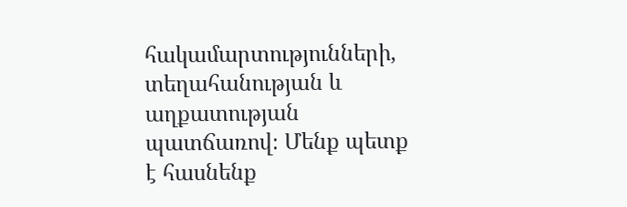հակամարտությունների, տեղահանության և աղքատության պատճառով։ Մենք պետք է հասնենք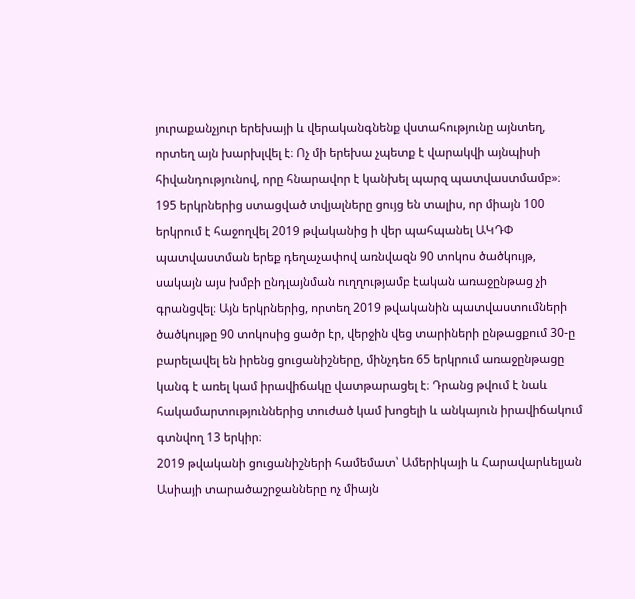յուրաքանչյուր երեխայի և վերականգնենք վստահությունը այնտեղ, որտեղ այն խարխլվել է։ Ոչ մի երեխա չպետք է վարակվի այնպիսի հիվանդությունով, որը հնարավոր է կանխել պարզ պատվաստմամբ»։
195 երկրներից ստացված տվյալները ցույց են տալիս, որ միայն 100 երկրում է հաջողվել 2019 թվականից ի վեր պահպանել ԱԿԴՓ պատվաստման երեք դեղաչափով առնվազն 90 տոկոս ծածկույթ, սակայն այս խմբի ընդլայնման ուղղությամբ էական առաջընթաց չի գրանցվել։ Այն երկրներից, որտեղ 2019 թվականին պատվաստումների ծածկույթը 90 տոկոսից ցածր էր, վերջին վեց տարիների ընթացքում 30-ը բարելավել են իրենց ցուցանիշները, մինչդեռ 65 երկրում առաջընթացը կանգ է առել կամ իրավիճակը վատթարացել է։ Դրանց թվում է նաև հակամարտություններից տուժած կամ խոցելի և անկայուն իրավիճակում գտնվող 13 երկիր։
2019 թվականի ցուցանիշների համեմատ՝ Ամերիկայի և Հարավարևելյան Ասիայի տարածաշրջանները ոչ միայն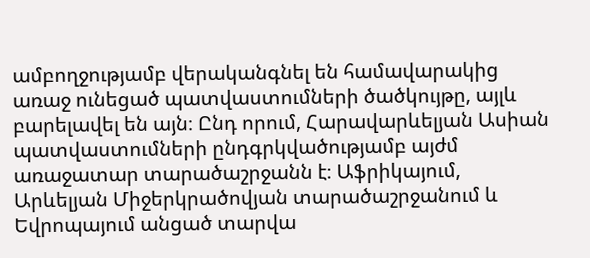ամբողջությամբ վերականգնել են համավարակից առաջ ունեցած պատվաստումների ծածկույթը, այլև բարելավել են այն։ Ընդ որում, Հարավարևելյան Ասիան պատվաստումների ընդգրկվածությամբ այժմ առաջատար տարածաշրջանն է։ Աֆրիկայում, Արևելյան Միջերկրածովյան տարածաշրջանում և Եվրոպայում անցած տարվա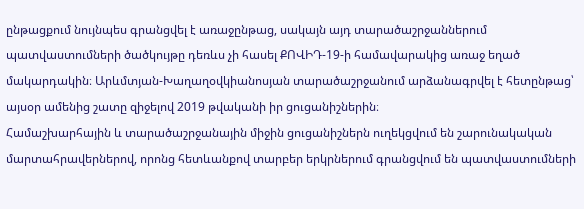ընթացքում նույնպես գրանցվել է առաջընթաց, սակայն այդ տարածաշրջաններում պատվաստումների ծածկույթը դեռևս չի հասել ՔՈՎԻԴ-19-ի համավարակից առաջ եղած մակարդակին։ Արևմտյան-Խաղաղօվկիանոսյան տարածաշրջանում արձանագրվել է հետընթաց՝ այսօր ամենից շատը զիջելով 2019 թվականի իր ցուցանիշներին։
Համաշխարհային և տարածաշրջանային միջին ցուցանիշներն ուղեկցվում են շարունակական մարտահրավերներով, որոնց հետևանքով տարբեր երկրներում գրանցվում են պատվաստումների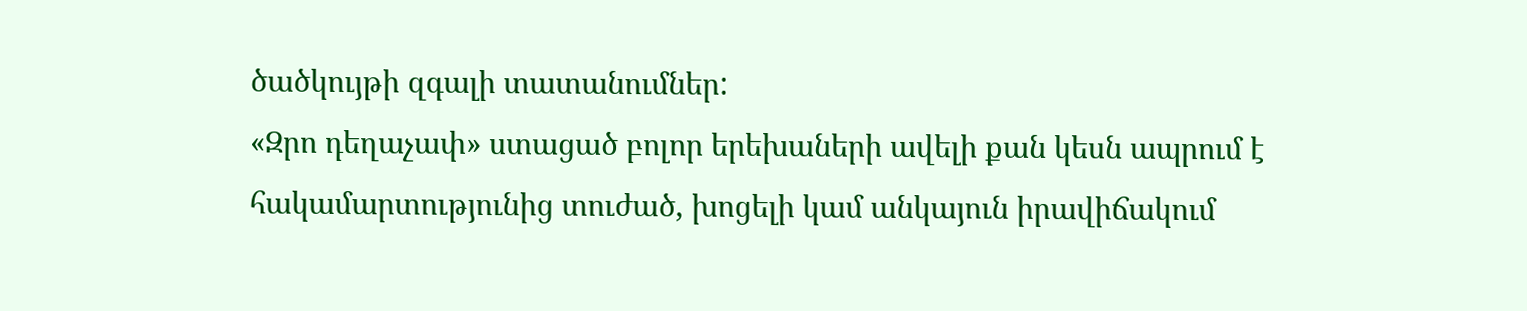ծածկույթի զգալի տատանումներ:
«Զրո դեղաչափ» ստացած բոլոր երեխաների ավելի քան կեսն ապրում է հակամարտությունից տուժած, խոցելի կամ անկայուն իրավիճակում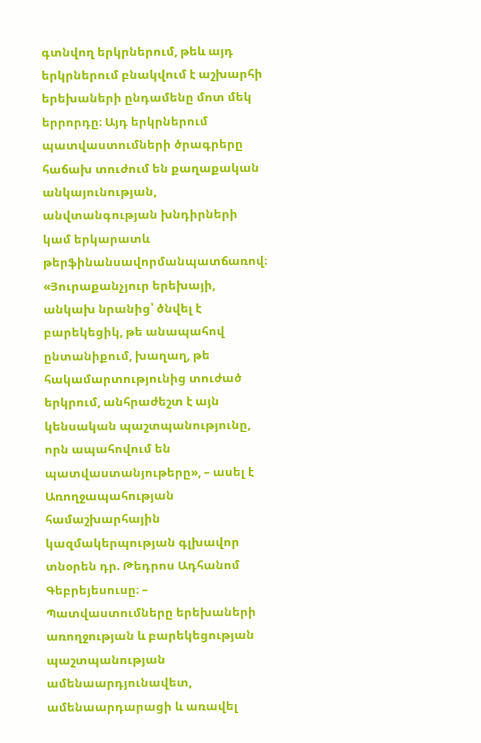գտնվող երկրներում, թեև այդ երկրներում բնակվում է աշխարհի երեխաների ընդամենը մոտ մեկ երրորդը։ Այդ երկրներում պատվաստումների ծրագրերը հաճախ տուժում են քաղաքական անկայունության, անվտանգության խնդիրների կամ երկարատև թերֆինանսավորմանպատճառով։
«Յուրաքանչյուր երեխայի, անկախ նրանից՝ ծնվել է բարեկեցիկ, թե անապահով ընտանիքում, խաղաղ, թե հակամարտությունից տուժած երկրում, անհրաժեշտ է այն կենսական պաշտպանությունը, որն ապահովում են պատվաստանյութերը», – ասել է Առողջապահության համաշխարհային կազմակերպության գլխավոր տնօրեն դր. Թեդրոս Ադհանոմ Գեբրեյեսուսը։ – Պատվաստումները երեխաների առողջության և բարեկեցության պաշտպանության ամենաարդյունավետ, ամենաարդարացի և առավել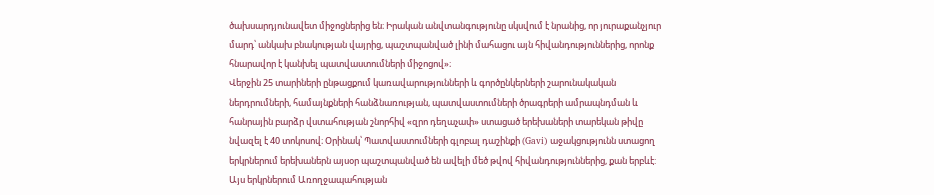ծախսարդյունավետ միջոցներից են։ Իրական անվտանգությունը սկսվում է նրանից, որ յուրաքանչյուր մարդ՝ անկախ բնակության վայրից, պաշտպանված լինի մահացու այն հիվանդություններից, որոնք հնարավոր է կանխել պատվաստումների միջոցով»։
Վերջին 25 տարիների ընթացքում կառավարությունների և գործընկերների շարունակական ներդրումների, համայնքների հանձնառության, պատվաստումների ծրագրերի ամրապնդման և հանրային բարձր վստահության շնորհիվ «զրո դեղաչափ» ստացած երեխաների տարեկան թիվը նվազել է 40 տոկոսով։ Օրինակ՝ Պատվաստումների գլոբալ դաշինքի (Gavi) աջակցությունն ստացող երկրներում երեխաներն այսօր պաշտպանված են ավելի մեծ թվով հիվանդություններից, քան երբևէ: Այս երկրներում Առողջապահության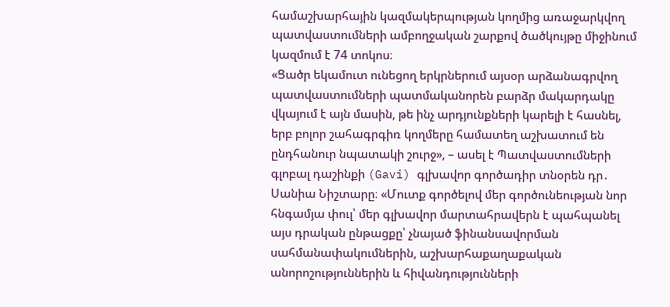համաշխարհային կազմակերպության կողմից առաջարկվող պատվաստումների ամբողջական շարքով ծածկույթը միջինում կազմում է 74 տոկոս։
«Ցածր եկամուտ ունեցող երկրներում այսօր արձանագրվող պատվաստումների պատմականորեն բարձր մակարդակը վկայում է այն մասին, թե ինչ արդյունքների կարելի է հասնել, երբ բոլոր շահագրգիռ կողմերը համատեղ աշխատում են ընդհանուր նպատակի շուրջ», – ասել է Պատվաստումների գլոբալ դաշինքի (Gavi) գլխավոր գործադիր տնօրեն դր․ Սանիա Նիշտարը։ «Մուտք գործելով մեր գործունեության նոր հնգամյա փուլ՝ մեր գլխավոր մարտահրավերն է պահպանել այս դրական ընթացքը՝ չնայած ֆինանսավորման սահմանափակումներին, աշխարհաքաղաքական անորոշություններին և հիվանդությունների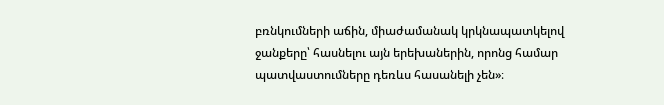բռնկումների աճին, միաժամանակ կրկնապատկելով ջանքերը՝ հասնելու այն երեխաներին, որոնց համար պատվաստումները դեռևս հասանելի չեն»։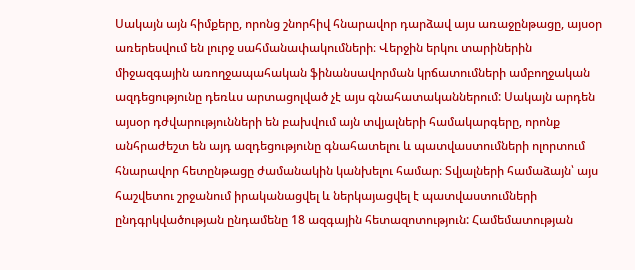Սակայն այն հիմքերը, որոնց շնորհիվ հնարավոր դարձավ այս առաջընթացը, այսօր առերեսվում են լուրջ սահմանափակումների։ Վերջին երկու տարիներին միջազգային առողջապահական ֆինանսավորման կրճատումների ամբողջական ազդեցությունը դեռևս արտացոլված չէ այս գնահատականներում: Սակայն արդեն այսօր դժվարությունների են բախվում այն տվյալների համակարգերը, որոնք անհրաժեշտ են այդ ազդեցությունը գնահատելու և պատվաստումների ոլորտում հնարավոր հետընթացը ժամանակին կանխելու համար։ Տվյալների համաձայն՝ այս հաշվետու շրջանում իրականացվել և ներկայացվել է պատվաստումների ընդգրկվածության ընդամենը 18 ազգային հետազոտություն: Համեմատության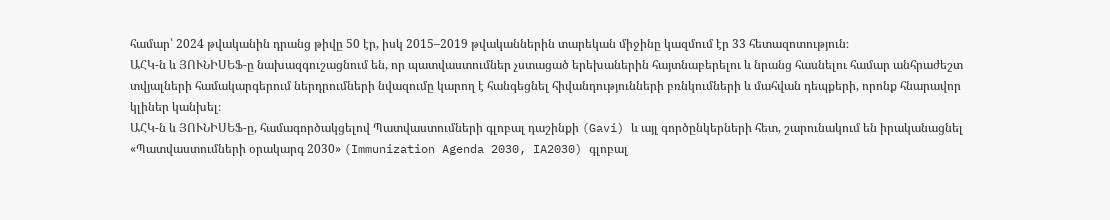համար՝ 2024 թվականին դրանց թիվը 50 էր, իսկ 2015–2019 թվականներին տարեկան միջինը կազմում էր 33 հետազոտություն։
ԱՀԿ-ն և ՅՈՒՆԻՍԵՖ-ը նախազգուշացնում են, որ պատվաստումներ չստացած երեխաներին հայտնաբերելու և նրանց հասնելու համար անհրաժեշտ տվյալների համակարգերում ներդրումների նվազումը կարող է հանգեցնել հիվանդությունների բռնկումների և մահվան դեպքերի, որոնք հնարավոր կլիներ կանխել։
ԱՀԿ-ն և ՅՈՒՆԻՍԵՖ-ը, համագործակցելով Պատվաստումների գլոբալ դաշինքի (Gavi) և այլ գործընկերների հետ, շարունակում են իրականացնել «Պատվաստումների օրակարգ 2030» (Immunization Agenda 2030, IA2030) գլոբալ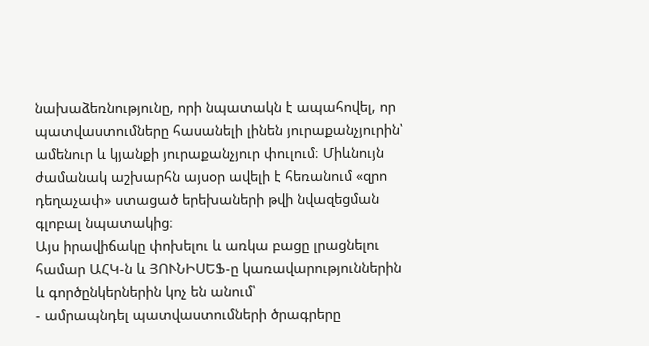նախաձեռնությունը, որի նպատակն է ապահովել, որ պատվաստումները հասանելի լինեն յուրաքանչյուրին՝ ամենուր և կյանքի յուրաքանչյուր փուլում։ Միևնույն ժամանակ աշխարհն այսօր ավելի է հեռանում «զրո դեղաչափ» ստացած երեխաների թվի նվազեցման գլոբալ նպատակից։
Այս իրավիճակը փոխելու և առկա բացը լրացնելու համար ԱՀԿ-ն և ՅՈՒՆԻՍԵՖ-ը կառավարություններին և գործընկերներին կոչ են անում՝
- ամրապնդել պատվաստումների ծրագրերը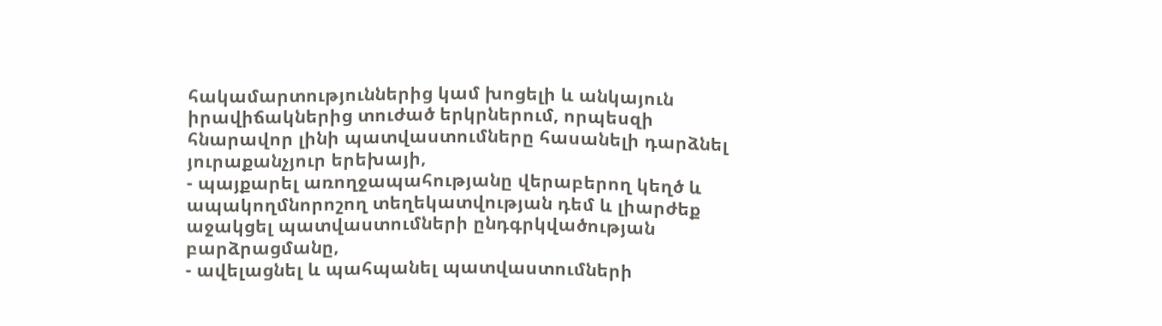հակամարտություններից կամ խոցելի և անկայուն իրավիճակներից տուժած երկրներում, որպեսզի հնարավոր լինի պատվաստումները հասանելի դարձնել յուրաքանչյուր երեխայի,
- պայքարել առողջապահությանը վերաբերող կեղծ և ապակողմնորոշող տեղեկատվության դեմ և լիարժեք աջակցել պատվաստումների ընդգրկվածության բարձրացմանը,
- ավելացնել և պահպանել պատվաստումների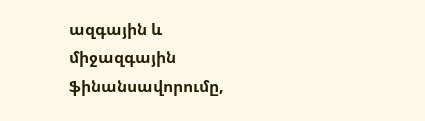ազգային և միջազգային ֆինանսավորումը,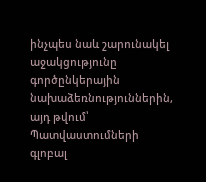ինչպես նաև շարունակել աջակցությունը գործընկերային նախաձեռնություններին, այդ թվում՝ Պատվաստումների գլոբալ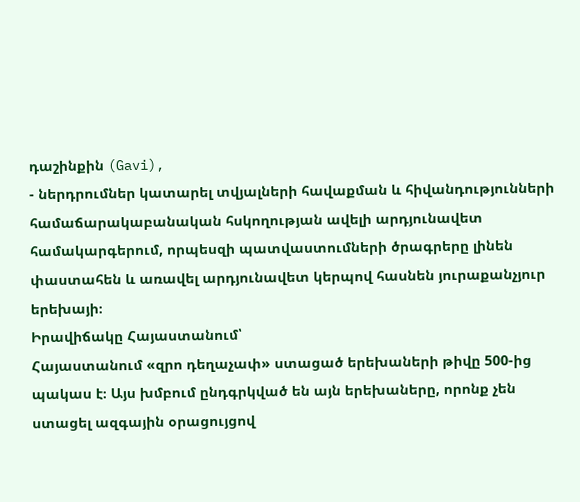դաշինքին (Gavi),
- ներդրումներ կատարել տվյալների հավաքման և հիվանդությունների համաճարակաբանական հսկողության ավելի արդյունավետ համակարգերում, որպեսզի պատվաստումների ծրագրերը լինեն փաստահեն և առավել արդյունավետ կերպով հասնեն յուրաքանչյուր երեխայի։
Իրավիճակը Հայաստանում՝
Հայաստանում «զրո դեղաչափ» ստացած երեխաների թիվը 500-ից պակաս է։ Այս խմբում ընդգրկված են այն երեխաները, որոնք չեն ստացել ազգային օրացույցով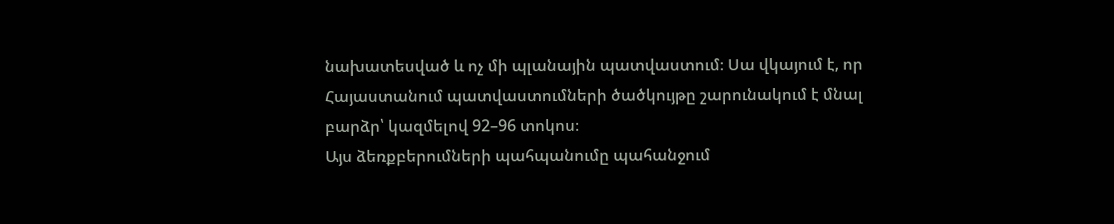նախատեսված և ոչ մի պլանային պատվաստում։ Սա վկայում է, որ Հայաստանում պատվաստումների ծածկույթը շարունակում է մնալ բարձր՝ կազմելով 92–96 տոկոս։
Այս ձեռքբերումների պահպանումը պահանջում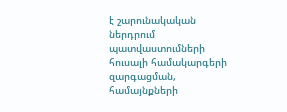է շարունակական ներդրում պատվաստումների հուսալի համակարգերի զարգացման, համայնքների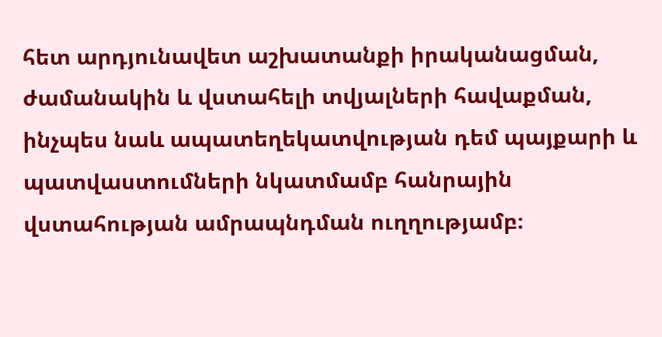հետ արդյունավետ աշխատանքի իրականացման, ժամանակին և վստահելի տվյալների հավաքման, ինչպես նաև ապատեղեկատվության դեմ պայքարի և պատվաստումների նկատմամբ հանրային վստահության ամրապնդման ուղղությամբ։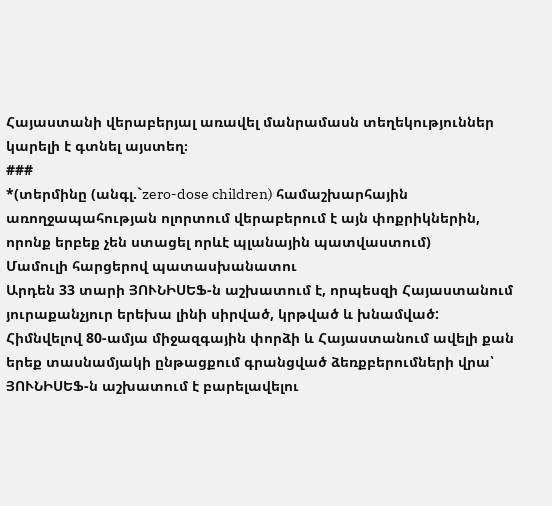Հայաստանի վերաբերյալ առավել մանրամասն տեղեկություններ կարելի է գտնել այստեղ։
###
*(տերմինը (անգլ.`zero-dose children) համաշխարհային առողջապահության ոլորտում վերաբերում է այն փոքրիկներին, որոնք երբեք չեն ստացել որևէ պլանային պատվաստում)
Մամուլի հարցերով պատասխանատու
Արդեն 33 տարի ՅՈՒՆԻՍԵՖ-ն աշխատում է, որպեսզի Հայաստանում յուրաքանչյուր երեխա լինի սիրված, կրթված և խնամված: Հիմնվելով 80-ամյա միջազգային փորձի և Հայաստանում ավելի քան երեք տասնամյակի ընթացքում գրանցված ձեռքբերումների վրա՝ ՅՈՒՆԻՍԵՖ-ն աշխատում է բարելավելու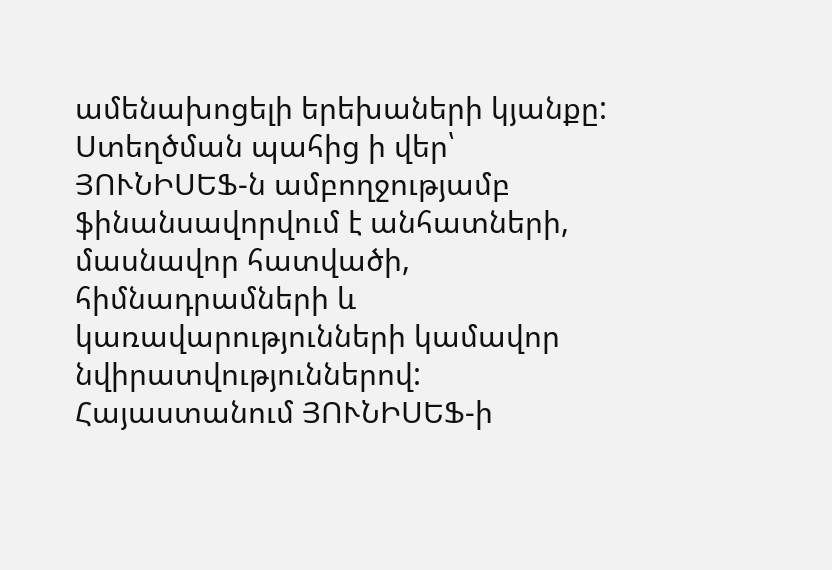ամենախոցելի երեխաների կյանքը:
Ստեղծման պահից ի վեր՝ ՅՈՒՆԻՍԵՖ-ն ամբողջությամբ ֆինանսավորվում է անհատների, մասնավոր հատվածի, հիմնադրամների և կառավարությունների կամավոր նվիրատվություններով:
Հայաստանում ՅՈՒՆԻՍԵՖ-ի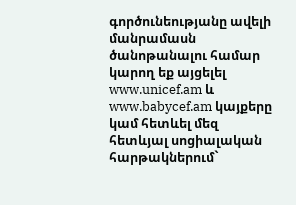գործունեությանը ավելի մանրամասն ծանոթանալու համար կարող եք այցելել www.unicef.am և www.babycef.am կայքերը կամ հետևել մեզ հետևյալ սոցիալական հարթակներում`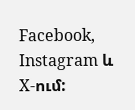Facebook, Instagram և X-ում: